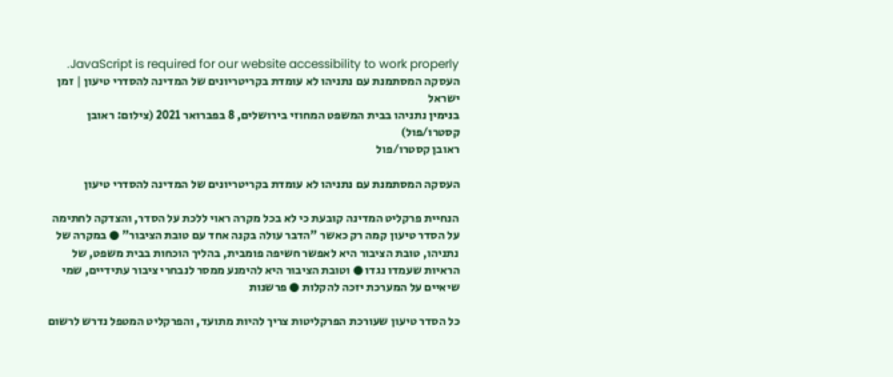JavaScript is required for our website accessibility to work properly. העסקה המסתמנת עם נתניהו לא עומדת בקריטריונים של המדינה להסדרי טיעון | זמן ישראל
בנימין נתניהו בבית המשפט המחוזי בירושלים, 8 בפברואר 2021 (צילום: ראובן קסטרו/פול)
ראובן קסטרו/פול

העסקה המסתמנת עם נתניהו לא עומדת בקריטריונים של המדינה להסדרי טיעון

הנחיית פרקליט המדינה קובעת כי לא בכל מקרה ראוי ללכת על הסדר, והצדקה לחתימה על הסדר טיעון קמה רק כאשר "הדבר עולה בקנה אחד עם טובת הציבור" ● במקרה של נתניהו, טובת הציבור היא לאפשר חשיפה פומבית, בהליך הוכחות בבית משפט, של הראיות שעמדו נגדו ● וטובת הציבור היא להימנע ממסר לנבחרי ציבור עתידיים, שמי שיאיים על המערכת יזכה להקלות ● פרשנות

כל הסדר טיעון שעורכת הפרקליטות צריך להיות מתועד, והפרקליט המטפל נדרש לרשום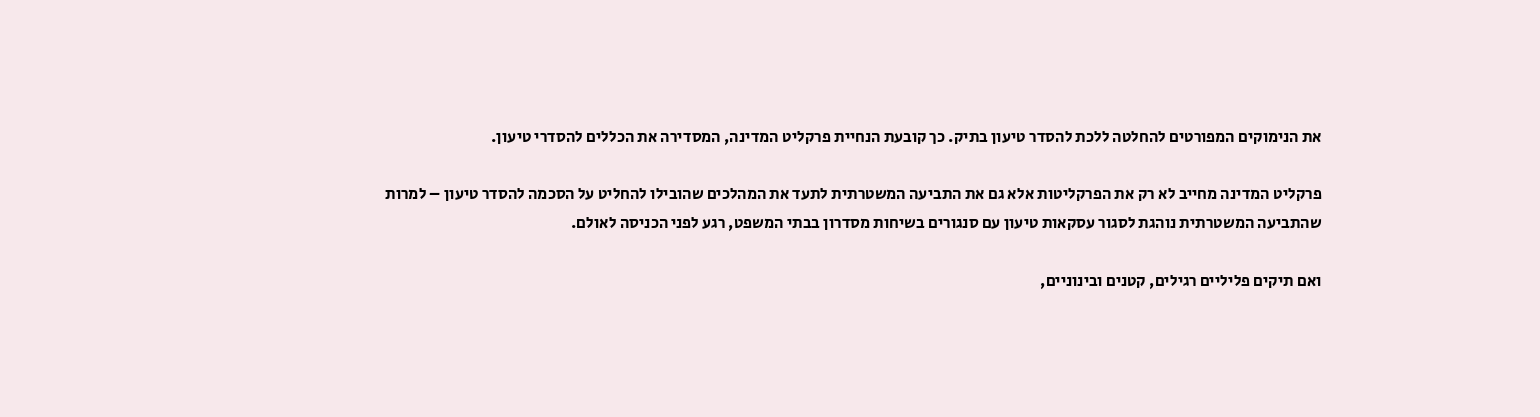את הנימוקים המפורטים להחלטה ללכת להסדר טיעון בתיק. כך קובעת הנחיית פרקליט המדינה, המסדירה את הכללים להסדרי טיעון.

פרקליט המדינה מחייב לא רק את הפרקליטות אלא גם את התביעה המשטרתית לתעד את המהלכים שהובילו להחליט על הסכמה להסדר טיעון – למרות שהתביעה המשטרתית נוהגת לסגור עסקאות טיעון עם סנגורים בשיחות מסדרון בבתי המשפט, רגע לפני הכניסה לאולם.

ואם תיקים פליליים רגילים, קטנים ובינוניים,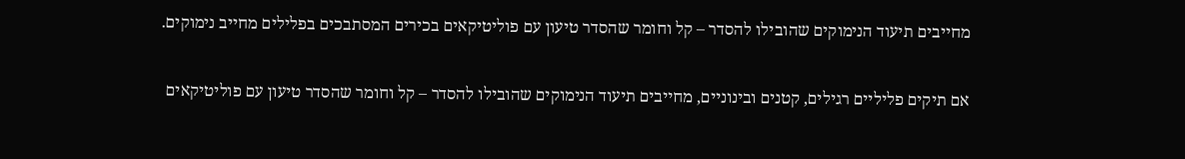מחייבים תיעוד הנימוקים שהובילו להסדר – קל וחומר שהסדר טיעון עם פוליטיקאים בכירים המסתבכים בפלילים מחייב נימוקים.

אם תיקים פליליים רגילים, קטנים ובינוניים, מחייבים תיעוד הנימוקים שהובילו להסדר – קל וחומר שהסדר טיעון עם פוליטיקאים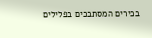בכירים המסתבכים בפלילים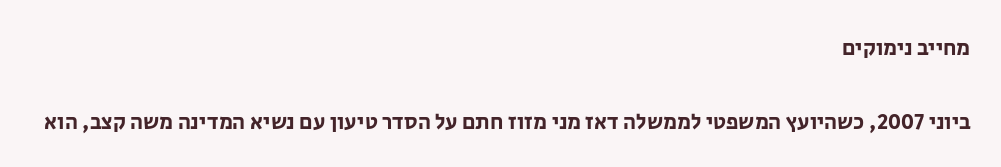מחייב נימוקים

ביוני 2007, כשהיועץ המשפטי לממשלה דאז מני מזוז חתם על הסדר טיעון עם נשיא המדינה משה קצב, הוא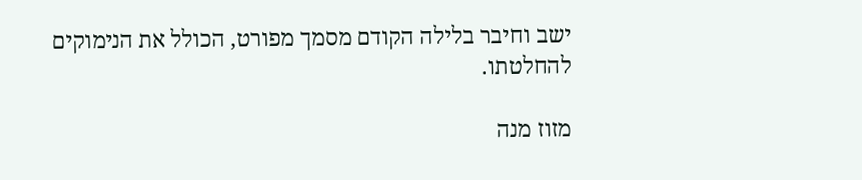ישב וחיבר בלילה הקודם מסמך מפורט, הכולל את הנימוקים להחלטתו.

מזוז מנה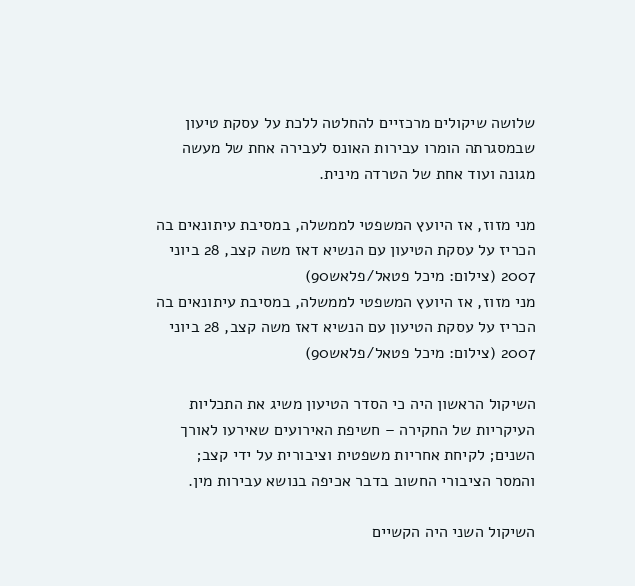שלושה שיקולים מרכזיים להחלטה ללכת על עסקת טיעון שבמסגרתה הומרו עבירות האונס לעבירה אחת של מעשה מגונה ועוד אחת של הטרדה מינית.

מני מזוז, אז היועץ המשפטי לממשלה, במסיבת עיתונאים בה הכריז על עסקת הטיעון עם הנשיא דאז משה קצב, 28 ביוני 2007 (צילום: מיכל פטאל/פלאש90)
מני מזוז, אז היועץ המשפטי לממשלה, במסיבת עיתונאים בה הכריז על עסקת הטיעון עם הנשיא דאז משה קצב, 28 ביוני 2007 (צילום: מיכל פטאל/פלאש90)

השיקול הראשון היה כי הסדר הטיעון משיג את התכליות העיקריות של החקירה – חשיפת האירועים שאירעו לאורך השנים; לקיחת אחריות משפטית וציבורית על ידי קצב; והמסר הציבורי החשוב בדבר אכיפה בנושא עבירות מין.

השיקול השני היה הקשיים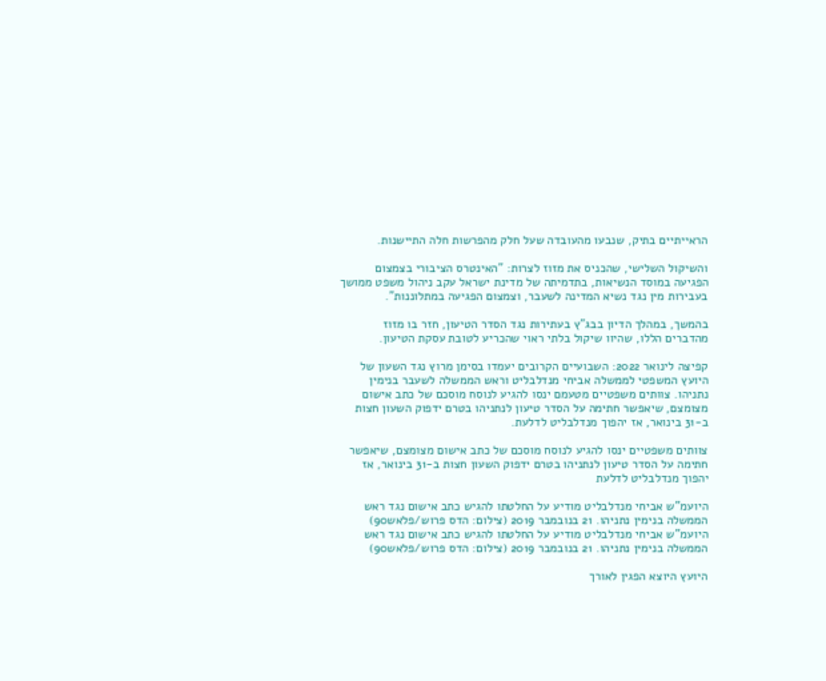הראייתיים בתיק, שנבעו מהעובדה שעל חלק מהפרשות חלה התיישנות.

והשיקול השלישי, שהכניס את מזוז לצרות: "האינטרס הציבורי בצמצום הפגיעה במוסד הנשיאות, בתדמיתה של מדינת ישראל עקב ניהול משפט ממושך בעבירות מין נגד נשיא המדינה לשעבר, וצמצום הפגיעה במתלוננות".

בהמשך, במהלך הדיון בבג"ץ בעתירות נגד הסדר הטיעון, חזר בו מזוז מהדברים הללו, שהיוו שיקול בלתי ראוי שהכריע לטובת עסקת הטיעון.

קפיצה לינואר 2022: השבועיים הקרובים יעמדו בסימן מרוץ נגד השעון של היועץ המשפטי לממשלה אביחי מנדלבליט וראש הממשלה לשעבר בנימין נתניהו. צוותים משפטיים מטעמם ינסו להגיע לנוסח מוסכם של כתב אישום מצומצם, שיאפשר חתימה על הסדר טיעון לנתניהו בטרם ידפוק השעון חצות ב-31 בינואר, אז יהפוך מנדלבליט לדלעת.

צוותים משפטיים ינסו להגיע לנוסח מוסכם של כתב אישום מצומצם, שיאפשר חתימה על הסדר טיעון לנתניהו בטרם ידפוק השעון חצות ב-31 בינואר, אז יהפוך מנדלבליט לדלעת

היועמ"ש אביחי מנדלבליט מודיע על החלטתו להגיש כתב אישום נגד ראש הממשלה בנימין נתניהו. 21 בנובמבר 2019 (צילום: הדס פרוש/פלאש90)
היועמ"ש אביחי מנדלבליט מודיע על החלטתו להגיש כתב אישום נגד ראש הממשלה בנימין נתניהו. 21 בנובמבר 2019 (צילום: הדס פרוש/פלאש90)

היועץ היוצא הפגין לאורך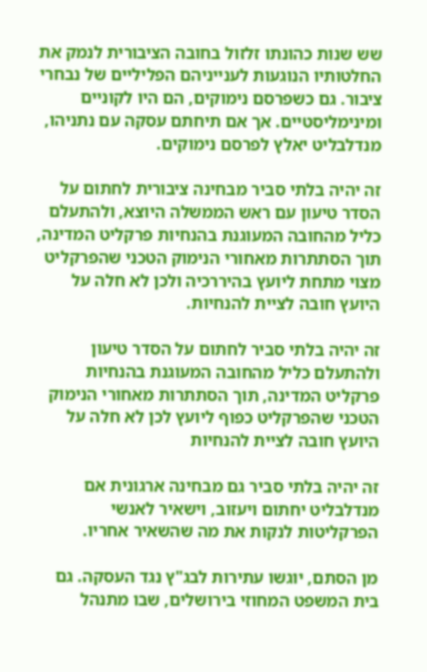שש שנות כהונתו זלזול בחובה הציבורית לנמק את החלטותיו הנוגעות לענייניהם הפליליים של נבחרי ציבור. גם כשפרסם נימוקים, הם היו לקוניים ומינימליסטיים. אך אם תיחתם עסקה עם נתניהו, מנדלבליט יאלץ לפרסם נימוקים.

זה יהיה בלתי סביר מבחינה ציבורית לחתום על הסדר טיעון עם ראש הממשלה היוצא, ולהתעלם כליל מהחובה המעוגנת בהנחיות פרקליט המדינה, תוך הסתתרות מאחורי הנימוק הטכני שהפרקליט מצוי מתחת ליועץ בהיררכיה ולכן לא חלה על היועץ חובה לציית להנחיות.

זה יהיה בלתי סביר לחתום על הסדר טיעון ולהתעלם כליל מהחובה המעוגנת בהנחיות פרקליט המדינה, תוך הסתתרות מאחורי הנימוק הטכני שהפרקליט כפוף ליועץ לכן לא חלה על היועץ חובה לציית להנחיות

זה יהיה בלתי סביר גם מבחינה ארגונית אם מנדלבליט יחתום ויעזוב, וישאיר לאנשי הפרקליטות לנקות את מה שהשאיר אחריו.

מן הסתם, יוגשו עתירות לבג"ץ נגד העסקה. גם בית המשפט המחוזי בירושלים, שבו מתנהל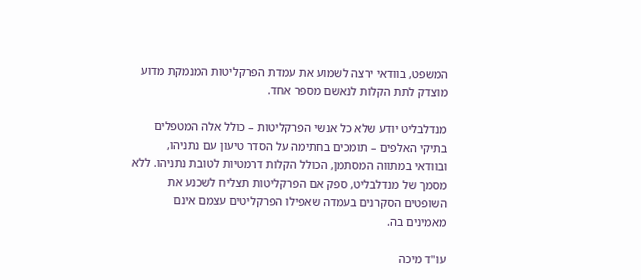המשפט, בוודאי ירצה לשמוע את עמדת הפרקליטות המנמקת מדוע מוצדק לתת הקלות לנאשם מספר אחד.

מנדלבליט יודע שלא כל אנשי הפרקליטות – כולל אלה המטפלים בתיקי האלפים – תומכים בחתימה על הסדר טיעון עם נתניהו, ובוודאי במתווה המסתמן, הכולל הקלות דרמטיות לטובת נתניהו. ללא מסמך של מנדלבליט, ספק אם הפרקליטות תצליח לשכנע את השופטים הסקרנים בעמדה שאפילו הפרקליטים עצמם אינם מאמינים בה.

עו"ד מיכה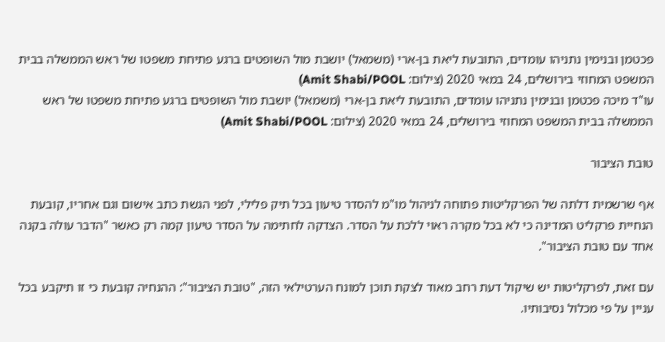פכטמן ובנימין נתניהו עומדים, התובעת ליאת בן-ארי (משמאל) יושבת מול השופטים ברגע פתיחת משפטו של ראש הממשלה בבית המשפט המחוזי בירושלים, 24 במאי 2020 (צילום: Amit Shabi/POOL)
עו"ד מיכה פכטמן ובנימין נתניהו עומדים, התובעת ליאת בן-ארי (משמאל) יושבת מול השופטים ברגע פתיחת משפטו של ראש הממשלה בבית המשפט המחוזי בירושלים, 24 במאי 2020 (צילום: Amit Shabi/POOL)

טובת הציבור

אף שרשמית דלתה של הפרקליטות פתוחה לניהול מו"מ להסדר טיעון בכל תיק פלילי, לפני הגשת כתב אישום וגם אחריו, קובעת הנחיית פרקליט המדינה כי לא בכל מקרה ראוי ללכת על הסדר. הצדקה לחתימה על הסדר טיעון קמה רק כאשר "הדבר עולה בקנה אחד עם טובת הציבור".

עם זאת, לפרקליטות יש שיקול דעת רחב מאוד לצקת תוכן למונח הערטילאי הזה, "טובת הציבור": ההנחיה קובעת כי זו תיקבע בכל עניין על פי מכלול נסיבותיו.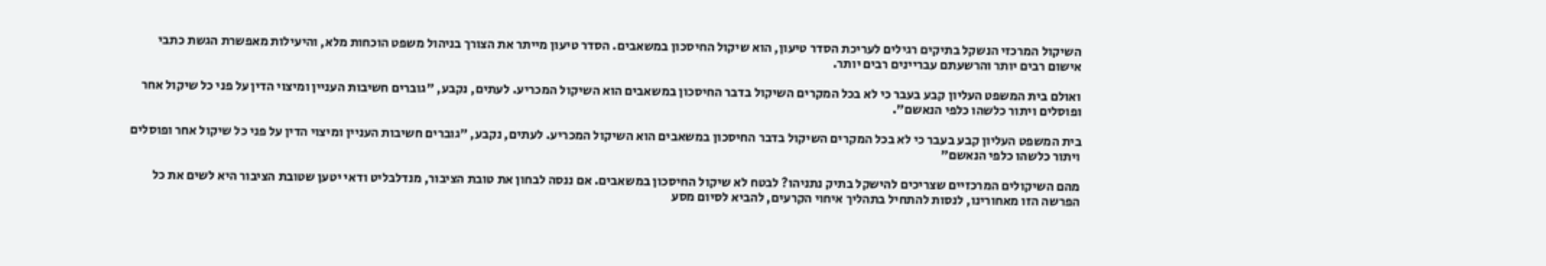השיקול המרכזי הנשקל בתיקים רגילים לעריכת הסדר טיעון, הוא שיקול החיסכון במשאבים. הסדר טיעון מייתר את הצורך בניהול משפט הוכחות מלא, והיעילות מאפשרת הגשת כתבי אישום רבים יותר והרשעתם עבריינים רבים יותר.

ואולם בית המשפט העליון קבע בעבר כי לא בכל המקרים השיקול בדבר החיסכון במשאבים הוא השיקול המכריע. לעתים, נקבע, "גוברים חשיבות העניין ומיצוי הדין על פני כל שיקול אחר ופוסלים ויתור כלשהו כלפי הנאשם".

בית המשפט העליון קבע בעבר כי לא בכל המקרים השיקול בדבר החיסכון במשאבים הוא השיקול המכריע. לעתים, נקבע, "גוברים חשיבות העניין ומיצוי הדין על פני כל שיקול אחר ופוסלים ויתור כלשהו כלפי הנאשם"

מהם השיקולים המרכזיים שצריכים להישקל בתיק נתניהו? לבטח לא שיקול החיסכון במשאבים. אם ננסה לבחון את טובת הציבור, מנדלבליט ודאי יטען שטובת הציבור היא לשים את כל הפרשה הזו מאחורינו, לנסות להתחיל בתהליך איחוי הקרעים, להביא לסיום מסע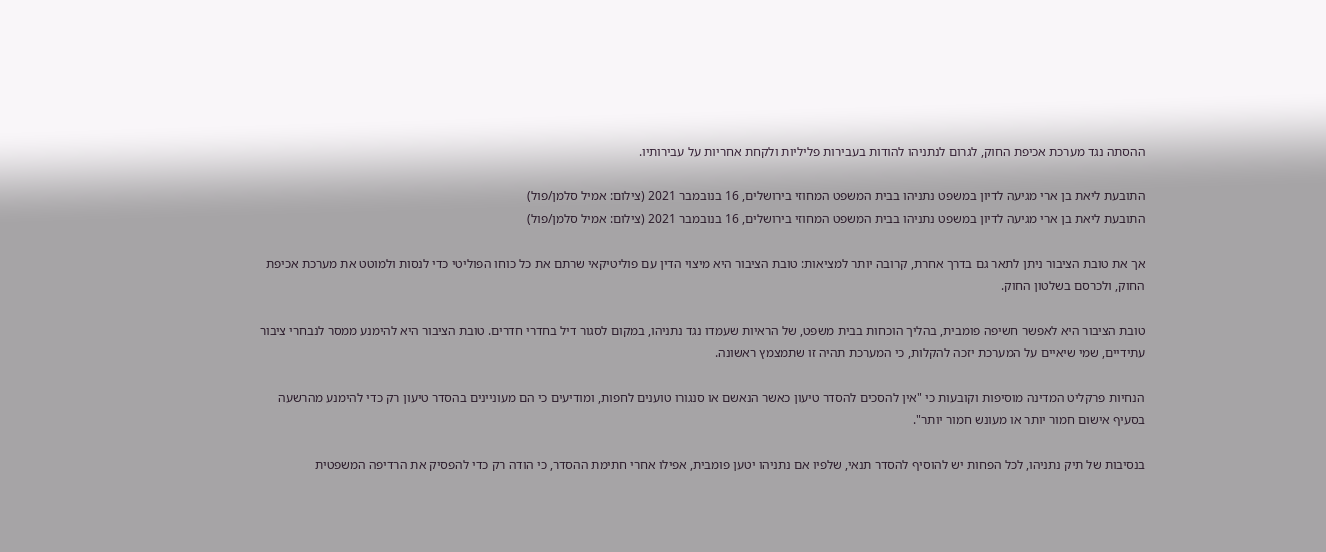ההסתה נגד מערכת אכיפת החוק, לגרום לנתניהו להודות בעבירות פליליות ולקחת אחריות על עבירותיו.

התובעת ליאת בן ארי מגיעה לדיון במשפט נתניהו בבית המשפט המחוזי בירושלים, 16 בנובמבר 2021 (צילום: אמיל סלמן/פול)
התובעת ליאת בן ארי מגיעה לדיון במשפט נתניהו בבית המשפט המחוזי בירושלים, 16 בנובמבר 2021 (צילום: אמיל סלמן/פול)

אך את טובת הציבור ניתן לתאר גם בדרך אחרת, קרובה יותר למציאות: טובת הציבור היא מיצוי הדין עם פוליטיקאי שרתם את כל כוחו הפוליטי כדי לנסות ולמוטט את מערכת אכיפת החוק, ולכרסם בשלטון החוק.

טובת הציבור היא לאפשר חשיפה פומבית, בהליך הוכחות בבית משפט, של הראיות שעמדו נגד נתניהו, במקום לסגור דיל בחדרי חדרים. טובת הציבור היא להימנע ממסר לנבחרי ציבור עתידיים, שמי שיאיים על המערכת יזכה להקלות, כי המערכת תהיה זו שתמצמץ ראשונה.

הנחיות פרקליט המדינה מוסיפות וקובעות כי "אין להסכים להסדר טיעון כאשר הנאשם או סנגורו טוענים לחפות, ומודיעים כי הם מעוניינים בהסדר טיעון רק כדי להימנע מהרשעה בסעיף אישום חמור יותר או מעונש חמור יותר".

בנסיבות של תיק נתניהו, לכל הפחות יש להוסיף להסדר תנאי, שלפיו אם נתניהו יטען פומבית, אפילו אחרי חתימת ההסדר, כי הודה רק כדי להפסיק את הרדיפה המשפטית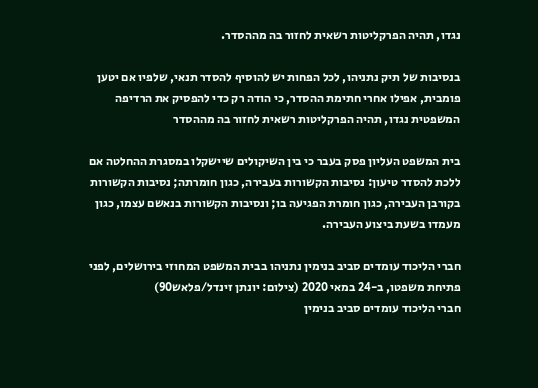נגדו, תהיה הפרקליטות רשאית לחזור בה מההסדר.

בנסיבות של תיק נתניהו, לכל הפחות יש להוסיף להסדר תנאי, שלפיו אם יטען פומבית, אפילו אחרי חתימת ההסדר, כי הודה רק כדי להפסיק את הרדיפה המשפטית נגדו, תהיה הפרקליטות רשאית לחזור בה מההסדר

בית המשפט העליון פסק בעבר כי בין השיקולים שיישקלו במסגרת ההחלטה אם ללכת להסדר טיעון: נסיבות הקשורות בעבירה, כגון חומרתה; נסיבות הקשורות בקורבן העבירה, כגון חומרת הפגיעה בו; ונסיבות הקשורות בנאשם עצמו, כגון מעמדו בשעת ביצוע העבירה.

חברי הליכוד עומדים סביב בנימין נתניהו בבית המשפט המחוזי בירושלים, לפני פתיחת משפטו, ב-24 במאי 2020 (צילום: יונתן זינדל/פלאש90)
חברי הליכוד עומדים סביב בנימין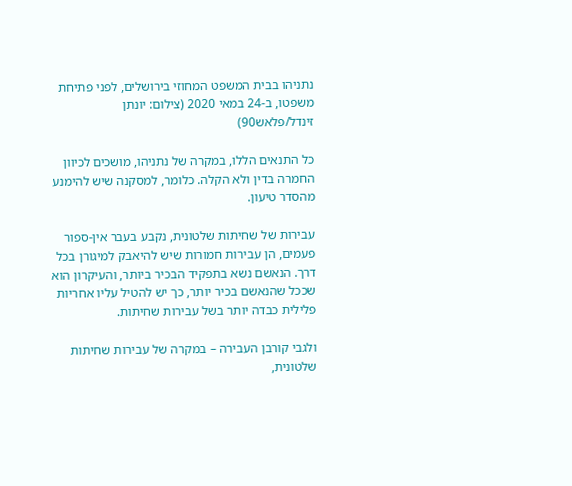נתניהו בבית המשפט המחוזי בירושלים, לפני פתיחת משפטו, ב-24 במאי 2020 (צילום: יונתן זינדל/פלאש90)

כל התנאים הללו, במקרה של נתניהו, מושכים לכיוון החמרה בדין ולא הקלה. כלומר, למסקנה שיש להימנע מהסדר טיעון.

עבירות של שחיתות שלטונית, נקבע בעבר אין-ספור פעמים, הן עבירות חמורות שיש להיאבק למיגורן בכל דרך. הנאשם נשא בתפקיד הבכיר ביותר, והעיקרון הוא שככל שהנאשם בכיר יותר, כך יש להטיל עליו אחריות פלילית כבדה יותר בשל עבירות שחיתות.

ולגבי קורבן העבירה – במקרה של עבירות שחיתות שלטונית,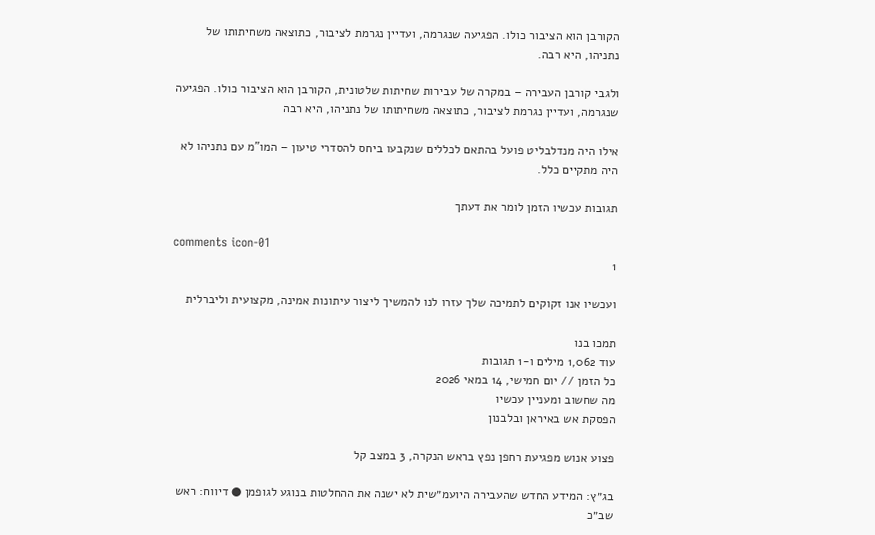הקורבן הוא הציבור כולו. הפגיעה שנגרמה, ועדיין נגרמת לציבור, כתוצאה משחיתותו של נתניהו, היא רבה.

ולגבי קורבן העבירה – במקרה של עבירות שחיתות שלטונית, הקורבן הוא הציבור כולו. הפגיעה שנגרמה, ועדיין נגרמת לציבור, כתוצאה משחיתותו של נתניהו, היא רבה

אילו היה מנדלבליט פועל בהתאם לכללים שנקבעו ביחס להסדרי טיעון – המו"מ עם נתניהו לא היה מתקיים כלל.

תגובות עכשיו הזמן לומר את דעתך

comments icon-01
1

ועכשיו אנו זקוקים לתמיכה שלך עזרו לנו להמשיך ליצור עיתונות אמינה, מקצועית וליברלית

תמכו בנו
עוד 1,062 מילים ו-1 תגובות
כל הזמן // יום חמישי, 14 במאי 2026
מה שחשוב ומעניין עכשיו
הפסקת אש באיראן ובלבנון

פצוע אנוש מפגיעת רחפן נפץ בראש הנקרה, 3 במצב קל

בג״ץ: המידע החדש שהעבירה היועמ״שית לא ישנה את ההחלטות בנוגע לגופמן ● דיווח: ראש שב״כ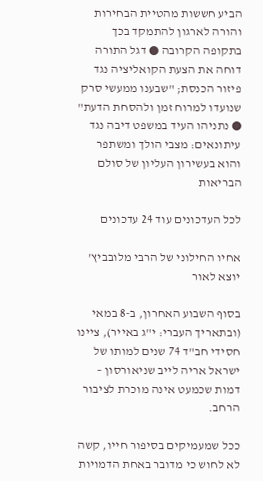הביע חששות מהטיית הבחירות והורה לארגון להתמקד בכך בתקופה הקרובה ● דגל התורה דוחה את הצעת הקואליציה נגד פיזור הכנסת; "שבענו ממעשי סרק שנועדו למרוח זמן ולהסחת הדעת" ● נתניהו העיד במשפט דיבה נגד עיתונאים: מצבי הולך ומשתפר והוא בעשירון העליון של סולם הבריאות

לכל העדכונים עוד 24 עדכונים

אחיו החילוני של הרבי מלובביץ' יוצא לאור

בסוף השבוע האחרון, ב-8 במאי (ובתאריך העברי: י"ג באייר), ציינו חסידי חב"ד 74 שנים למותו של ישראל אריה לייב שניאורסון – דמות שכמעט אינה מוכרת לציבור הרחב.

ככל שמעמיקים בסיפור חייו, קשה לא לחוש כי מדובר באחת הדמויות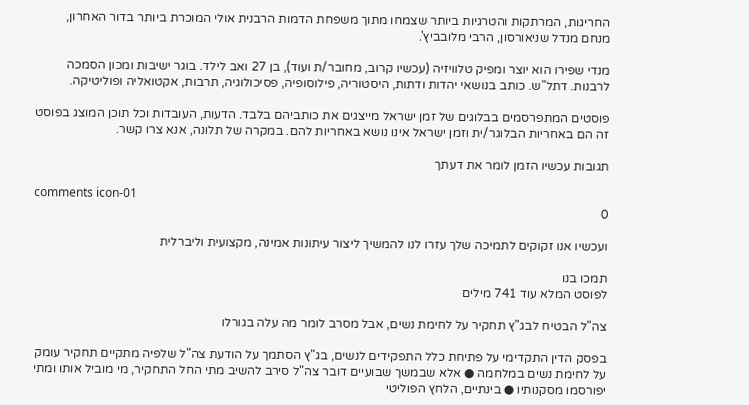החריגות, המרתקות והטרגיות ביותר שצמחו מתוך משפחת הדמות הרבנית אולי המוכרת ביותר בדור האחרון, מנחם מנדל שניאורסון, הרבי מלובביץ'.

מנדי שפירו הוא יוצר ומפיק טלוויזיה (עכשיו קרוב, מחובר/ת ועוד), בן 27 ואב לילד. בוגר ישיבות ומכון הסמכה לרבנות. דתל"ש. כותב בנושאי יהדות ודתות, היסטוריה, פילוסופיה, פסיכולוגיה, תרבות, אקטואליה ופוליטיקה.

פוסטים המתפרסמים בבלוגים של זמן ישראל מייצגים את כותביהם בלבד. הדעות, העובדות וכל תוכן המוצג בפוסט זה הם באחריות הבלוגר/ית וזמן ישראל אינו נושא באחריות להם. במקרה של תלונה, אנא צרו קשר.

תגובות עכשיו הזמן לומר את דעתך

comments icon-01
0

ועכשיו אנו זקוקים לתמיכה שלך עזרו לנו להמשיך ליצור עיתונות אמינה, מקצועית וליברלית

תמכו בנו
לפוסט המלא עוד 741 מילים

צה"ל הבטיח לבג"ץ תחקיר על לחימת נשים, אבל מסרב לומר מה עלה בגורלו

בפסק הדין התקדימי על פתיחת כלל התפקידים לנשים, בג"ץ הסתמך על הודעת צה"ל שלפיה מתקיים תחקיר עומק על לחימת נשים במלחמה ● אלא שבמשך שבועיים דובר צה"ל סירב להשיב מתי החל התחקיר, מי מוביל אותו ומתי יפורסמו מסקנותיו ● בינתיים, הלחץ הפוליטי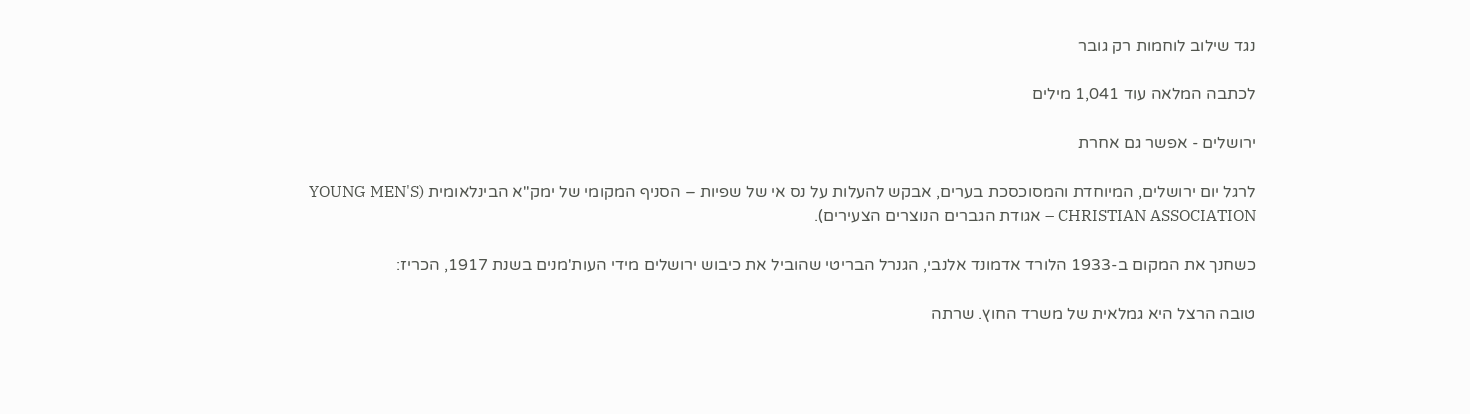נגד שילוב לוחמות רק גובר

לכתבה המלאה עוד 1,041 מילים

ירושלים - אפשר גם אחרת

לרגל יום ירושלים, המיוחדת והמסוכסכת בערים, אבקש להעלות על נס אי של שפיות – הסניף המקומי של ימק"א הבינלאומית (YOUNG MEN'S CHRISTIAN ASSOCIATION – אגודת הגברים הנוצרים הצעירים).

כשחנך את המקום ב-1933 הלורד אדמונד אלנבי, הגנרל הבריטי שהוביל את כיבוש ירושלים מידי העות'מנים בשנת 1917, הכריז:

טובה הרצל היא גמלאית של משרד החוץ. שרתה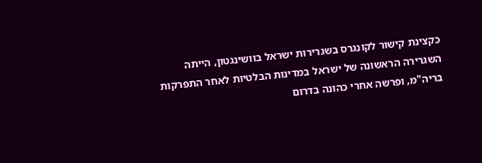כקצינת קישור לקונגרס בשגרירות ישראל בוושינגטון, הייתה השגרירה הראשונה של ישראל במדינות הבלטיות לאחר התפרקות בריה"מ, ופרשה אחרי כהונה בדרום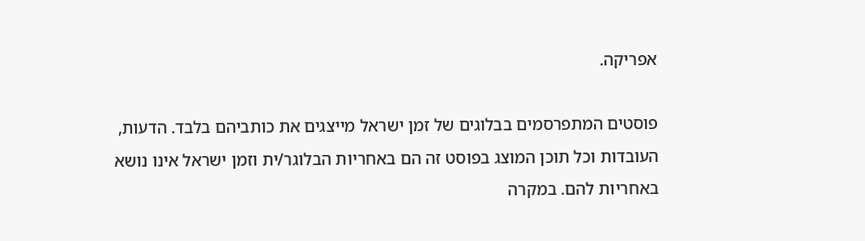אפריקה.

פוסטים המתפרסמים בבלוגים של זמן ישראל מייצגים את כותביהם בלבד. הדעות, העובדות וכל תוכן המוצג בפוסט זה הם באחריות הבלוגר/ית וזמן ישראל אינו נושא באחריות להם. במקרה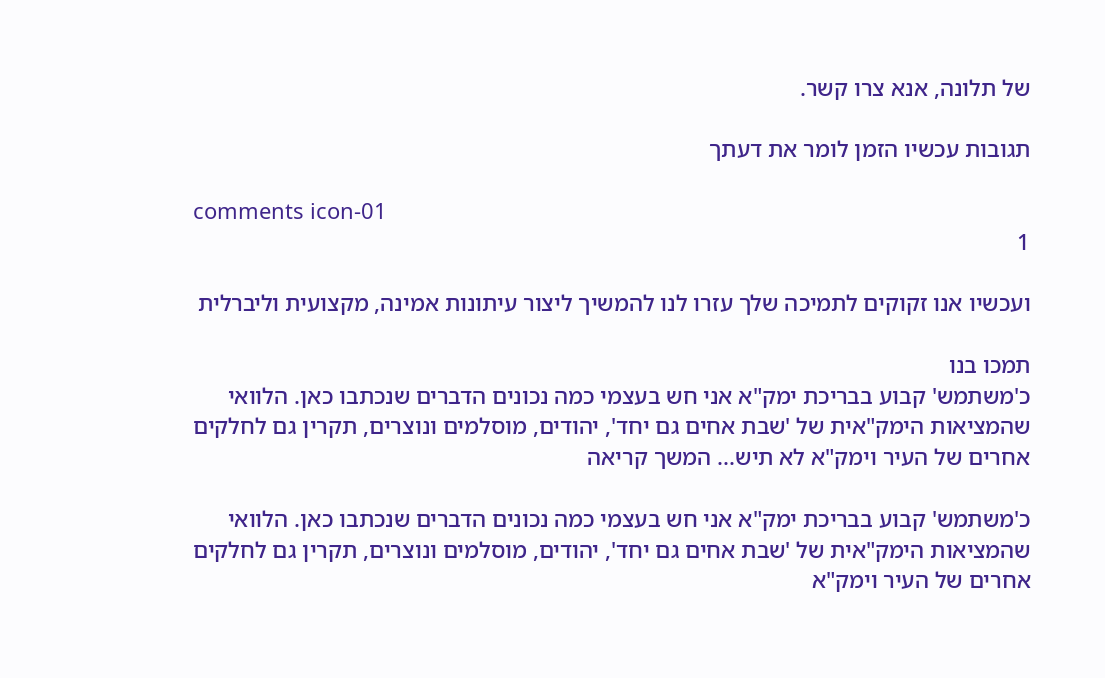של תלונה, אנא צרו קשר.

תגובות עכשיו הזמן לומר את דעתך

comments icon-01
1

ועכשיו אנו זקוקים לתמיכה שלך עזרו לנו להמשיך ליצור עיתונות אמינה, מקצועית וליברלית

תמכו בנו
כ'משתמש' קבוע בבריכת ימק"א אני חש בעצמי כמה נכונים הדברים שנכתבו כאן. הלוואי שהמציאות הימק"אית של 'שבת אחים גם יחד', יהודים, מוסלמים ונוצרים, תקרין גם לחלקים אחרים של העיר וימק"א לא תיש... המשך קריאה

כ'משתמש' קבוע בבריכת ימק"א אני חש בעצמי כמה נכונים הדברים שנכתבו כאן. הלוואי שהמציאות הימק"אית של 'שבת אחים גם יחד', יהודים, מוסלמים ונוצרים, תקרין גם לחלקים אחרים של העיר וימק"א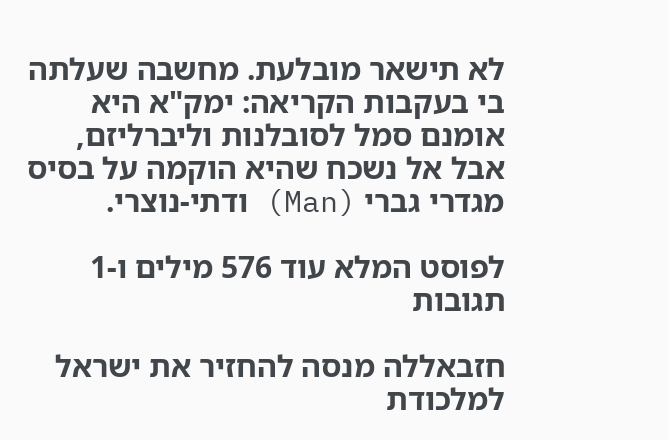לא תישאר מובלעת. מחשבה שעלתה בי בעקבות הקריאה: ימק"א היא אומנם סמל לסובלנות וליברליזם, אבל אל נשכח שהיא הוקמה על בסיס מגדרי גברי (Man) ודתי-נוצרי.

לפוסט המלא עוד 576 מילים ו-1 תגובות

חזבאללה מנסה להחזיר את ישראל למלכודת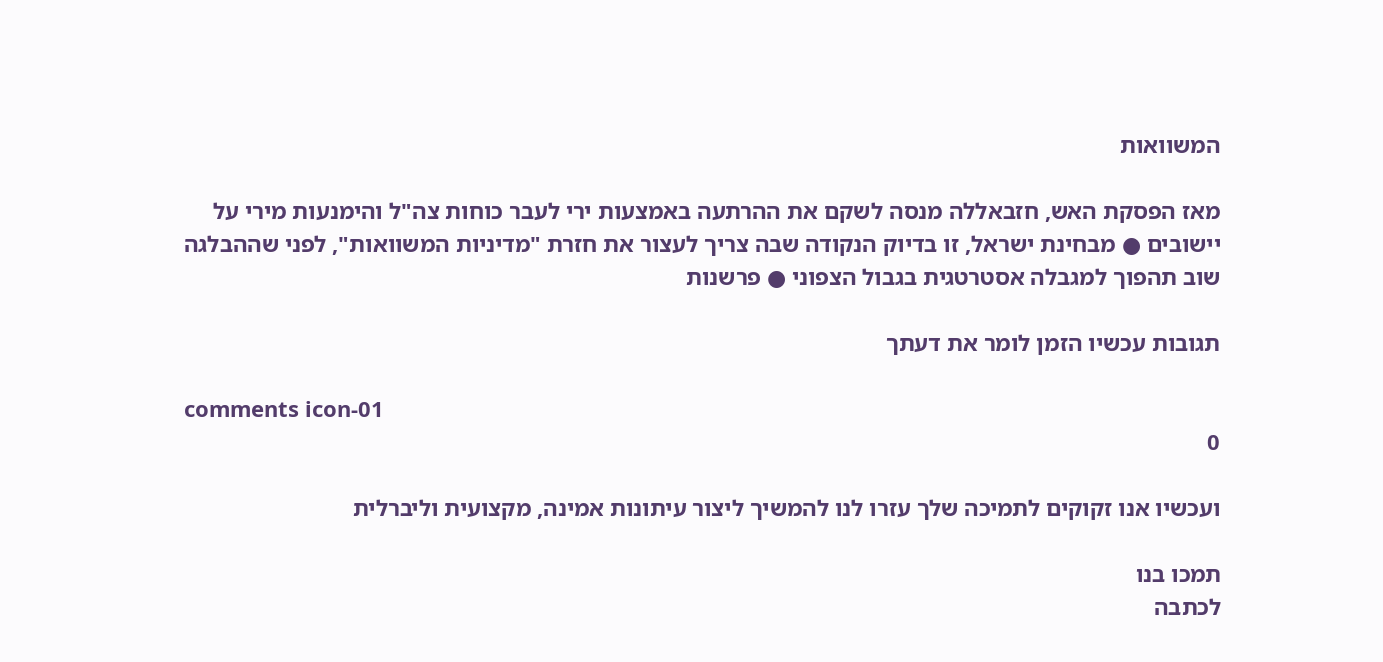המשוואות

מאז הפסקת האש, חזבאללה מנסה לשקם את ההרתעה באמצעות ירי לעבר כוחות צה"ל והימנעות מירי על יישובים ● מבחינת ישראל, זו בדיוק הנקודה שבה צריך לעצור את חזרת "מדיניות המשוואות", לפני שההבלגה שוב תהפוך למגבלה אסטרטגית בגבול הצפוני ● פרשנות

תגובות עכשיו הזמן לומר את דעתך

comments icon-01
0

ועכשיו אנו זקוקים לתמיכה שלך עזרו לנו להמשיך ליצור עיתונות אמינה, מקצועית וליברלית

תמכו בנו
לכתבה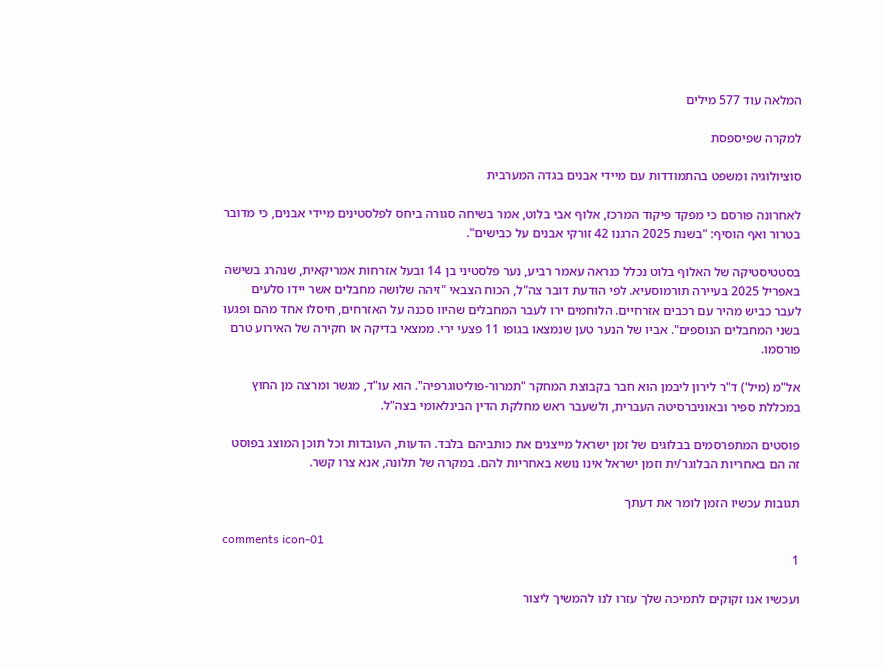המלאה עוד 577 מילים

למקרה שפיספסת

סוציולוגיה ומשפט בהתמודדות עם מיידי אבנים בגדה המערבית

לאחרונה פורסם כי מפקד פיקוד המרכז, אלוף אבי בלוט, אמר בשיחה סגורה ביחס לפלסטינים מיידי אבנים, כי מדובר בטרור ואף הוסיף: "בשנת 2025 הרגנו 42 זורקי אבנים על כבישים".

בסטטיסטיקה של האלוף בלוט נכלל כנראה עאמר רביע, נער פלסטיני בן 14 ובעל אזרחות אמריקאית, שנהרג בשישה באפריל 2025 בעיירה תורמוסעיא. לפי הודעת דובר צה"ל, הכוח הצבאי "זיהה שלושה מחבלים אשר יידו סלעים לעבר כביש מהיר עם רכבים אזרחיים. הלוחמים ירו לעבר המחבלים שהיוו סכנה על האזרחים, חיסלו אחד מהם ופגעו בשני המחבלים הנוספים". אביו של הנער טען שנמצאו בגופו 11 פצעי ירי. ממצאי בדיקה או חקירה של האירוע טרם פורסמו.

אל"מ (מיל') ד"ר לירון ליבמן הוא חבר בקבוצת המחקר "תמרור-פוליטוגרפיה". הוא עו"ד, מגשר ומרצה מן החוץ במכללת ספיר ובאוניברסיטה העברית, ולשעבר ראש מחלקת הדין הבינלאומי בצה"ל.

פוסטים המתפרסמים בבלוגים של זמן ישראל מייצגים את כותביהם בלבד. הדעות, העובדות וכל תוכן המוצג בפוסט זה הם באחריות הבלוגר/ית וזמן ישראל אינו נושא באחריות להם. במקרה של תלונה, אנא צרו קשר.

תגובות עכשיו הזמן לומר את דעתך

comments icon-01
1

ועכשיו אנו זקוקים לתמיכה שלך עזרו לנו להמשיך ליצור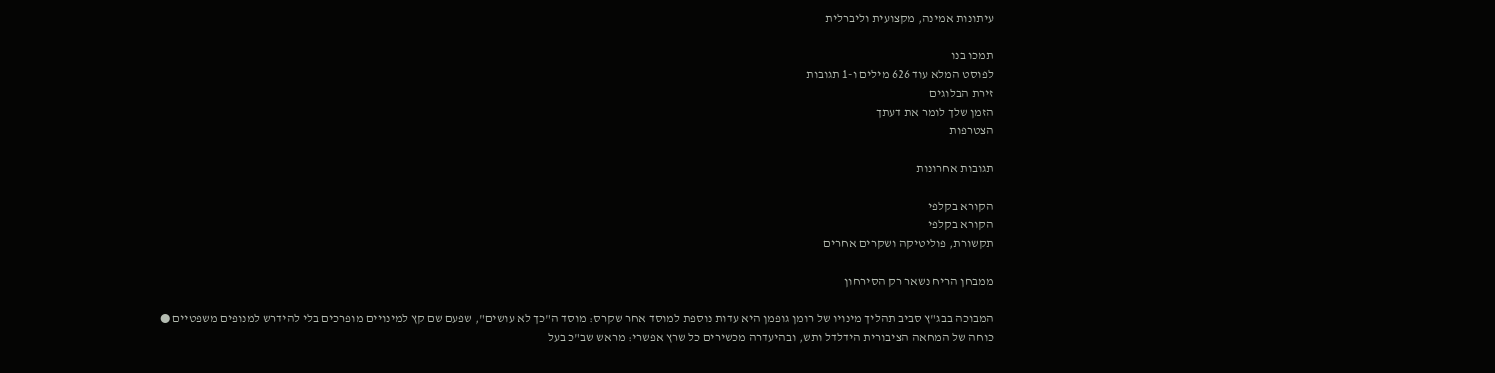עיתונות אמינה, מקצועית וליברלית

תמכו בנו
לפוסט המלא עוד 626 מילים ו-1 תגובות
זירת הבלוגים
הזמן שלך לומר את דעתך
הצטרפות

תגובות אחרונות

הקורא בקלפי
הקורא בקלפי
תקשורת, פוליטיקה ושקרים אחרים

ממבחן הריח נשאר רק הסירחון

המבוכה בבג"ץ סביב תהליך מינויו של רומן גופמן היא עדות נוספת למוסד אחר שקרס: מוסד ה"כך לא עושים", שפעם שם קץ למינויים מופרכים בלי להידרש למנופים משפטיים ● כוחה של המחאה הציבורית הידלדל ותש, ובהיעדרה מכשירים כל שרץ אפשרי: מראש שב"כ בעל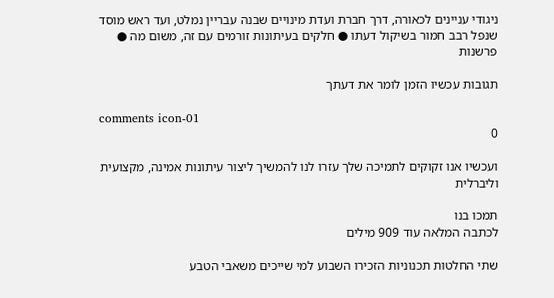ניגודי עניינים לכאורה, דרך חברת ועדת מינויים שבנה עבריין נמלט, ועד ראש מוסד שנפל רבב חמור בשיקול דעתו ● חלקים בעיתונות זורמים עם זה, משום מה ● פרשנות

תגובות עכשיו הזמן לומר את דעתך

comments icon-01
0

ועכשיו אנו זקוקים לתמיכה שלך עזרו לנו להמשיך ליצור עיתונות אמינה, מקצועית וליברלית

תמכו בנו
לכתבה המלאה עוד 909 מילים

שתי החלטות תכנוניות הזכירו השבוע למי שייכים משאבי הטבע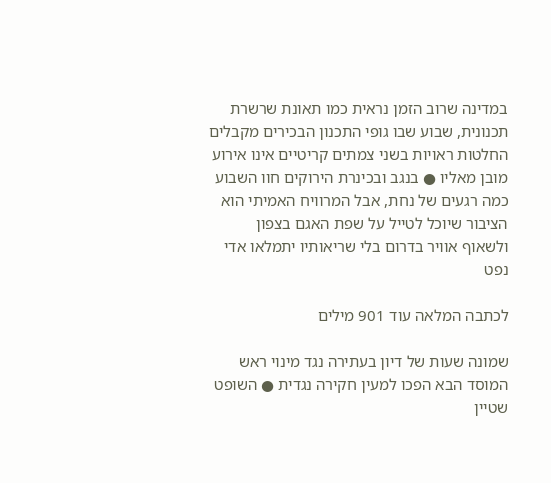במדינה שרוב הזמן נראית כמו תאונת שרשרת תכנונית, שבוע שבו גופי התכנון הבכירים מקבלים החלטות ראויות בשני צמתים קריטיים אינו אירוע מובן מאליו ● בנגב ובכינרת הירוקים חוו השבוע כמה רגעים של נחת, אבל המרוויח האמיתי הוא הציבור שיוכל לטייל על שפת האגם בצפון ולשאוף אוויר בדרום בלי שריאותיו יתמלאו אדי נפט

לכתבה המלאה עוד 901 מילים

שמונה שעות של דיון בעתירה נגד מינוי ראש המוסד הבא הפכו למעין חקירה נגדית ● השופט שטיין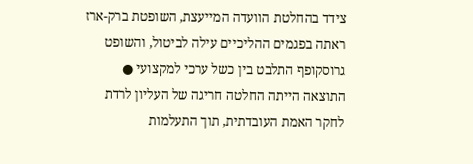צידד בהחלטת הוועדה המייעצת, השופטת ברק-ארז ראתה בפגמים ההליכיים עילה לביטול, והשופט גרוסקופף התלבט בין כשל ערכי למקצועי ● התוצאה הייתה החלטה חריגה של העליון לרדת לחקר האמת העובדתית, תוך התעלמות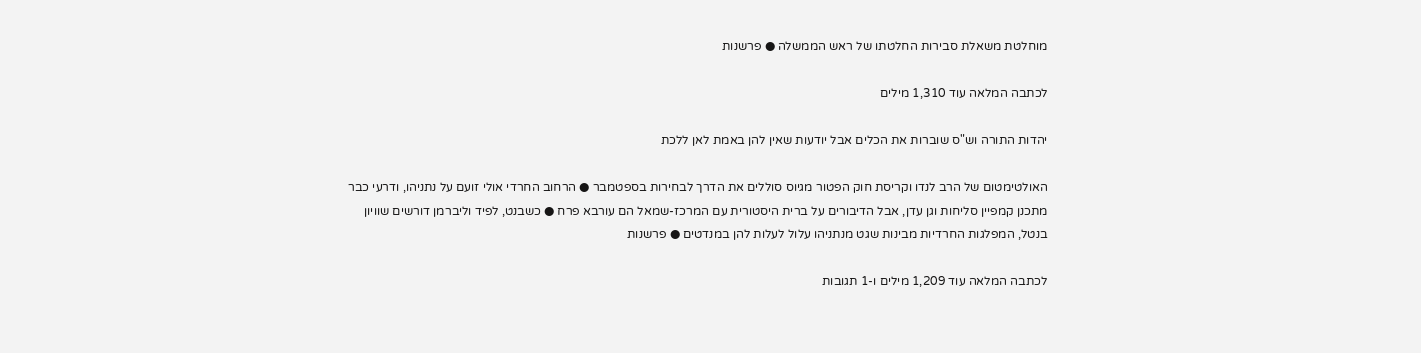מוחלטת משאלת סבירות החלטתו של ראש הממשלה ● פרשנות

לכתבה המלאה עוד 1,310 מילים

יהדות התורה וש"ס שוברות את הכלים אבל יודעות שאין להן באמת לאן ללכת

האולטימטום של הרב לנדו וקריסת חוק הפטור מגיוס סוללים את הדרך לבחירות בספטמבר ● הרחוב החרדי אולי זועם על נתניהו, ודרעי כבר מתכנן קמפיין סליחות וגן עדן, אבל הדיבורים על ברית היסטורית עם המרכז-שמאל הם עורבא פרח ● כשבנט, לפיד וליברמן דורשים שוויון בנטל, המפלגות החרדיות מבינות שגט מנתניהו עלול לעלות להן במנדטים ● פרשנות

לכתבה המלאה עוד 1,209 מילים ו-1 תגובות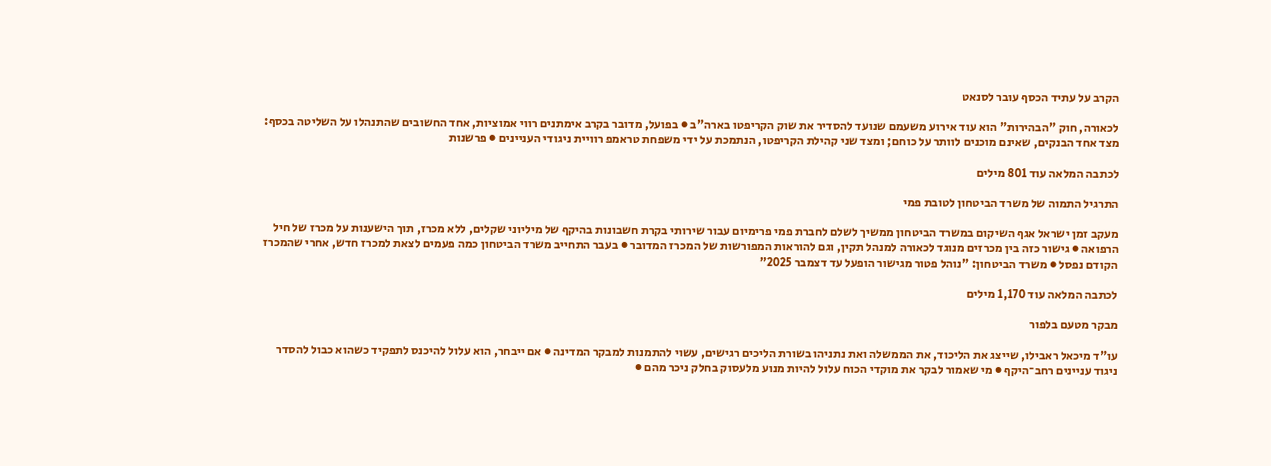הקרב על עתיד הכסף עובר לסנאט

לכאורה, חוק "הבהירות" הוא עוד אירוע משעמם שנועד להסדיר את שוק הקריפטו בארה"ב ● בפועל, מדובר בקרב אימתנים רווי אמוציות, אחד החשובים שהתנהלו על השליטה בכסף: מצד אחד הבנקים, שאינם מוכנים לוותר על כוחם; ומצד שני קהילת הקריפטו, הנתמכת על ידי משפחת טראמפ רוויית ניגודי העניינים ● פרשנות

לכתבה המלאה עוד 801 מילים

התרגיל התמוה של משרד הביטחון לטובת פמי

מעקב זמן ישראל אגף השיקום במשרד הביטחון ממשיך לשלם לחברת פמי פרימיום עבור שירותי בקרת חשבונות בהיקף של מיליוני שקלים, ללא מכרז, תוך הישענות על מכרז של חיל הרפואה ● גישור כזה בין מכרזים מנוגד לכאורה למנהל תקין, וגם להוראות המפורשות של המכרז המדובר ● בעבר התחייב משרד הביטחון כמה פעמים לצאת למכרז חדש, אחרי שהמכרז הקודם נפסל ● משרד הביטחון: "נוהל פטור מגישור הופעל עד דצמבר 2025”

לכתבה המלאה עוד 1,170 מילים

מבקר מטעם בלפור

עו"ד מיכאל ראבילו, שייצג את הליכוד, את הממשלה ואת נתניהו בשורת הליכים רגישים, עשוי להתמנות למבקר המדינה ● אם ייבחר, הוא עלול להיכנס לתפקיד כשהוא כבול להסדר ניגוד עניינים רחב־היקף ● מי שאמור לבקר את מוקדי הכוח עלול להיות מנוע מלעסוק בחלק ניכר מהם ●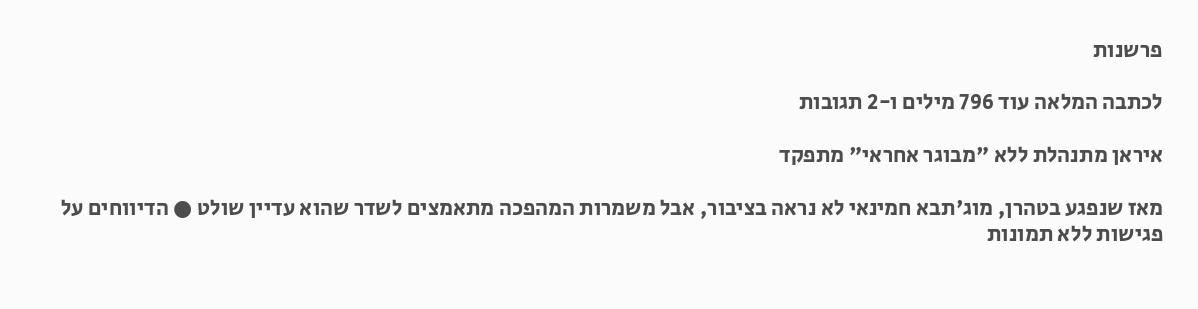פרשנות

לכתבה המלאה עוד 796 מילים ו-2 תגובות

איראן מתנהלת ללא "מבוגר אחראי" מתפקד

מאז שנפגע בטהרן, מוג'תבא חמינאי לא נראה בציבור, אבל משמרות המהפכה מתאמצים לשדר שהוא עדיין שולט ● הדיווחים על פגישות ללא תמונות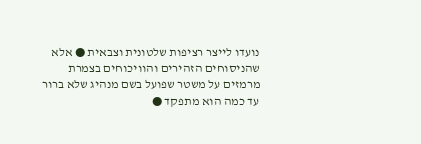נועדו לייצר רציפות שלטונית וצבאית ● אלא שהניסוחים הזהירים והוויכוחים בצמרת מרמזים על משטר שפועל בשם מנהיג שלא ברור עד כמה הוא מתפקד ●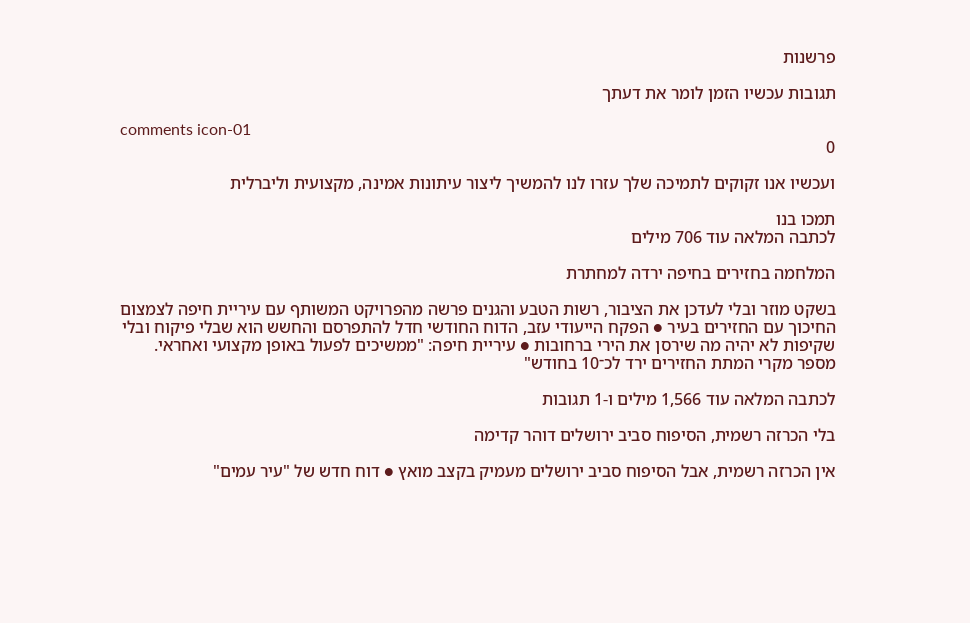פרשנות

תגובות עכשיו הזמן לומר את דעתך

comments icon-01
0

ועכשיו אנו זקוקים לתמיכה שלך עזרו לנו להמשיך ליצור עיתונות אמינה, מקצועית וליברלית

תמכו בנו
לכתבה המלאה עוד 706 מילים

המלחמה בחזירים בחיפה ירדה למחתרת

בשקט מוזר ובלי לעדכן את הציבור, רשות הטבע והגנים פרשה מהפרויקט המשותף עם עיריית חיפה לצמצום החיכוך עם החזירים בעיר ● הפקח הייעודי עזב, הדוח החודשי חדל להתפרסם והחשש הוא שבלי פיקוח ובלי שקיפות לא יהיה מה שירסן את הירי ברחובות ● עיריית חיפה: "ממשיכים לפעול באופן מקצועי ואחראי. מספר מקרי המתת החזירים ירד לכ־10 בחודש"

לכתבה המלאה עוד 1,566 מילים ו-1 תגובות

בלי הכרזה רשמית, הסיפוח סביב ירושלים דוהר קדימה

אין הכרזה רשמית, אבל הסיפוח סביב ירושלים מעמיק בקצב מואץ ● דוח חדש של "עיר עמים"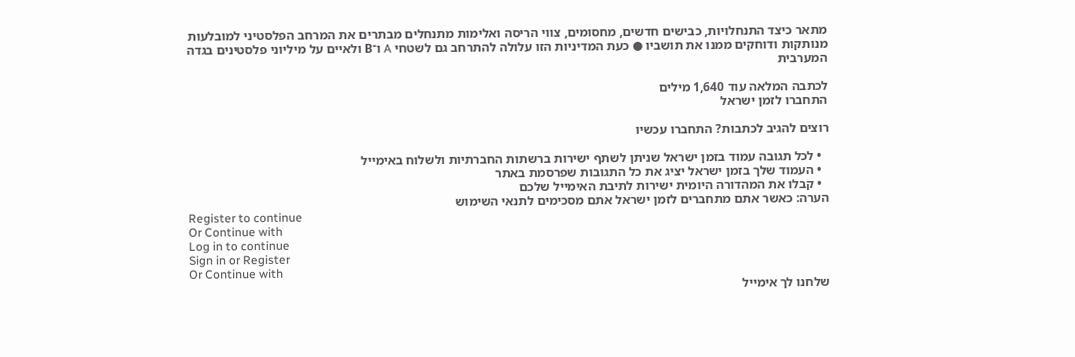מתאר כיצד התנחלויות, כבישים חדשים, מחסומים, צווי הריסה ואלימות מתנחלים מבתרים את המרחב הפלסטיני למובלעות מנותקות ודוחקים ממנו את תושביו ● כעת המדיניות הזו עלולה להתרחב גם לשטחי A ו־B ולאיים על מיליוני פלסטינים בגדה המערבית

לכתבה המלאה עוד 1,640 מילים
התחברו לזמן ישראל

רוצים להגיב לכתבות? התחברו עכשיו

  • לכל תגובה עמוד בזמן ישראל שניתן לשתף ישירות ברשתות החברתיות ולשלוח באימייל
  • העמוד שלך בזמן ישראל יציג את כל התגובות שפרסמת באתר
  • קבלו את המהדורה היומית ישירות לתיבת האימייל שלכם
הערה: כאשר אתם מתחברים לזמן ישראל אתם מסכימים לתנאי השימוש
Register to continue
Or Continue with
Log in to continue
Sign in or Register
Or Continue with
שלחנו לך אימייל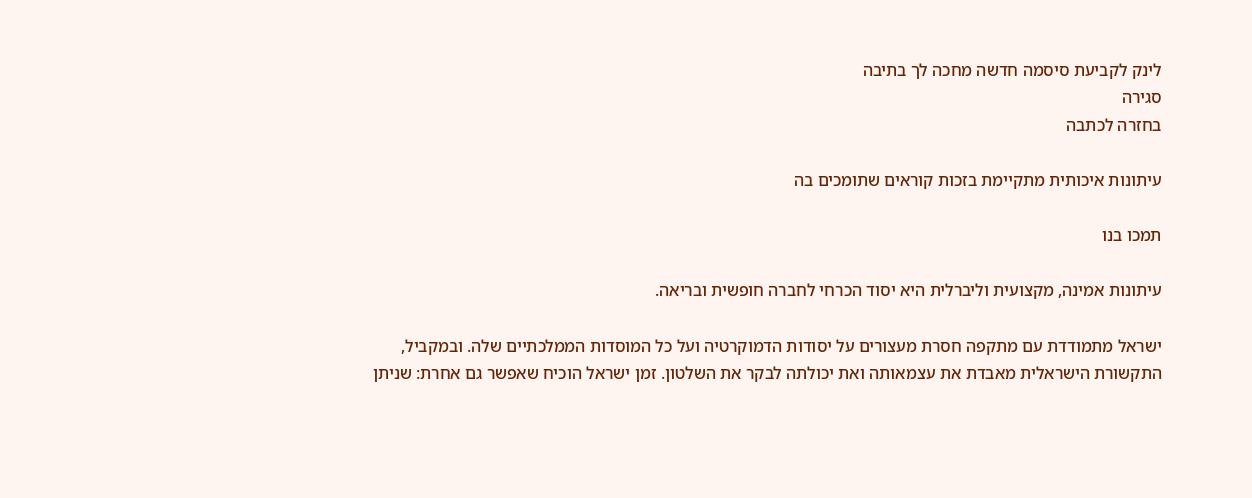לינק לקביעת סיסמה חדשה מחכה לך בתיבה
סגירה
בחזרה לכתבה

עיתונות איכותית מתקיימת בזכות קוראים שתומכים בה

תמכו בנו

עיתונות אמינה, מקצועית וליברלית היא יסוד הכרחי לחברה חופשית ובריאה.

ישראל מתמודדת עם מתקפה חסרת מעצורים על יסודות הדמוקרטיה ועל כל המוסדות הממלכתיים שלה. ובמקביל, התקשורת הישראלית מאבדת את עצמאותה ואת יכולתה לבקר את השלטון. זמן ישראל הוכיח שאפשר גם אחרת: שניתן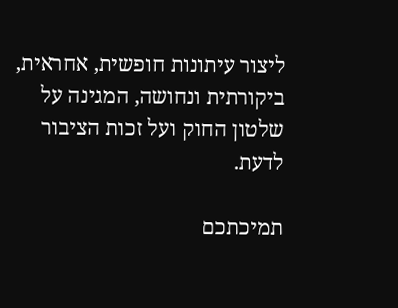ליצור עיתונות חופשית, אחראית, ביקורתית ונחושה, המגינה על שלטון החוק ועל זכות הציבור לדעת.

תמיכתכם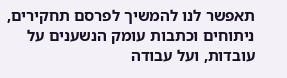תאפשר לנו להמשיך לפרסם תחקירים, ניתוחים וכתבות עומק הנשענים על עובדות, ועל עבודה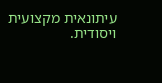עיתונאית מקצועית ויסודית.